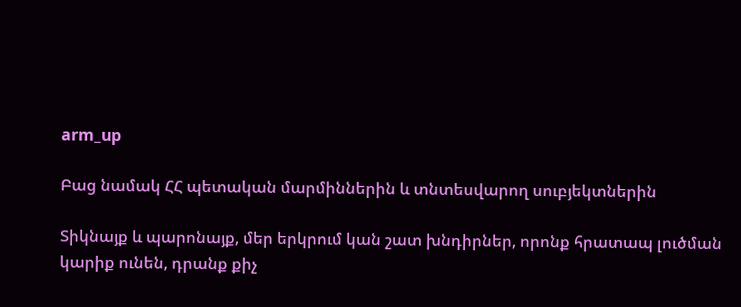arm_up

Բաց նամակ ՀՀ պետական մարմիններին և տնտեսվարող սուբյեկտներին

Տիկնայք և պարոնայք, մեր երկրում կան շատ խնդիրներ, որոնք հրատապ լուծման կարիք ունեն, դրանք քիչ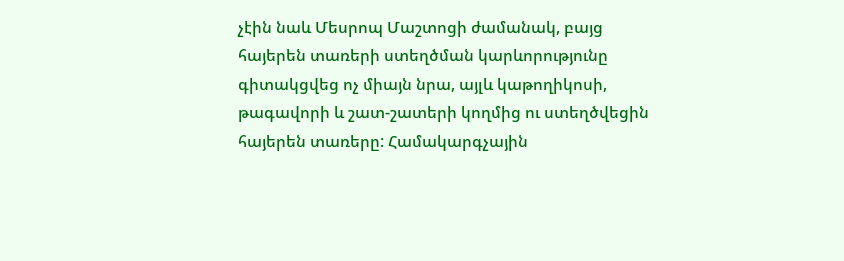չէին նաև Մեսրոպ Մաշտոցի ժամանակ, բայց հայերեն տառերի ստեղծման կարևորությունը գիտակցվեց ոչ միայն նրա, այլև կաթողիկոսի, թագավորի և շատ-շատերի կողմից ու ստեղծվեցին հայերեն տառերը: Համակարգչային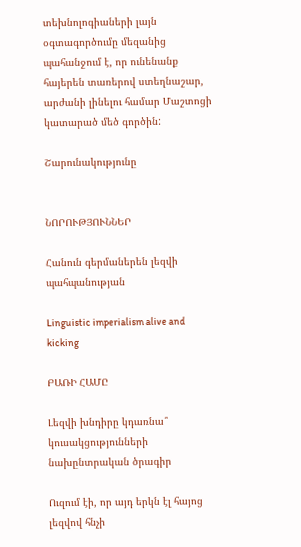տեխնոլոգիաների լայն օգտագործումը մեզանից պահանջում է, որ ունենանք հայերեն տառերով ստեղնաշար, արժանի լինելու համար Մաշտոցի կատարած մեծ գործին:

Շարունակությունը


ՆՈՐՈՒԹՅՈՒՆՆԵՐ

Հանուն գերմաներեն լեզվի պահպանության

Linguistic imperialism alive and kicking

ԲԱՌԻ ՀԱՄԸ

Լեզվի խնդիրը կդառնա՞ կուսակցությունների նախընտրական ծրագիր

Ուզում էի, որ այդ երկն էլ հայոց լեզվով հնչի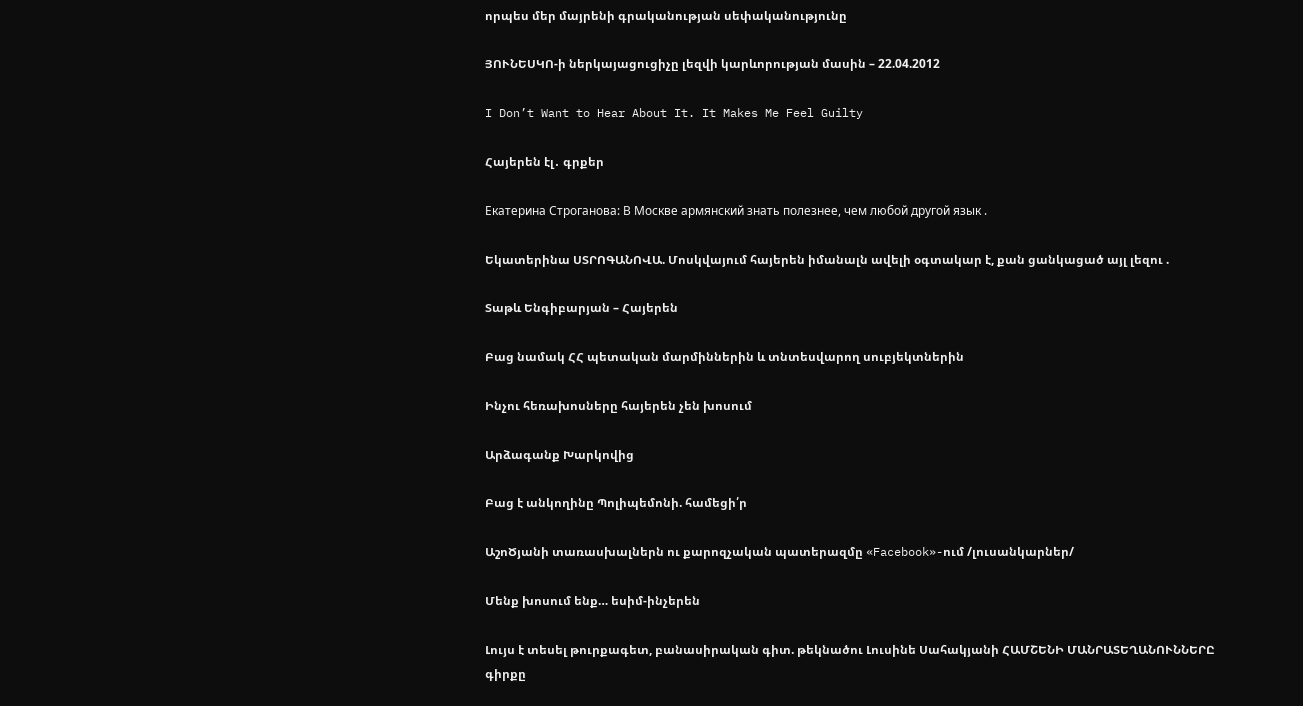որպես մեր մայրենի գրականության սեփականությունը

ՅՈՒՆԵՍԿՈ-ի ներկայացուցիչը լեզվի կարևորության մասին – 22.04.2012

I Don’t Want to Hear About It. It Makes Me Feel Guilty

Հայերեն էլ․ գրքեր

Екатерина Строганова: В Москве армянский знать полезнее, чем любой другой язык .

Եկատերինա ՍՏՐՈԳԱՆՈՎԱ. Մոսկվայում հայերեն իմանալն ավելի օգտակար է, քան ցանկացած այլ լեզու .

Տաթև Ենգիբարյան – Հայերեն

Բաց նամակ ՀՀ պետական մարմիններին և տնտեսվարող սուբյեկտներին

Ինչու հեռախոսները հայերեն չեն խոսում

Արձագանք Խարկովից

Բաց է անկողինը Պոլիպեմոնի. համեցի՛ր

ԱշոԾյանի տառասխալներն ու քարոզչական պատերազմը «Facebook»-ում /լուսանկարներ/

Մենք խոսում ենք… եսիմ-ինչերեն

Լույս է տեսել թուրքագետ, բանասիրական գիտ. թեկնածու Լուսինե Սահակյանի ՀԱՄՇԵՆԻ ՄԱՆՐԱՏԵՂԱՆՈՒՆՆԵՐԸ գիրքը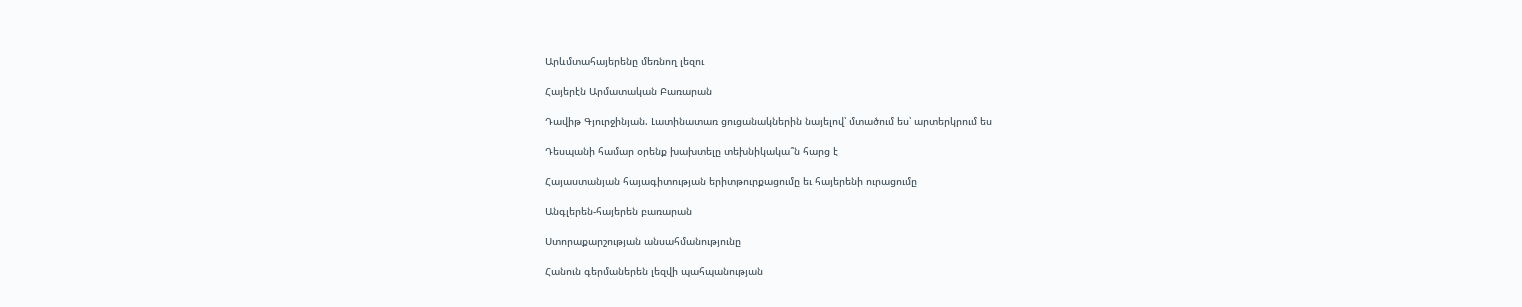Արևմտահայերենը մեռնող լեզու

Հայերէն Արմատական Բառարան

Դավիթ Գյուրջինյան. Լատինատառ ցուցանակներին նայելով՝ մտածում ես՝ արտերկրում ես

Դեսպանի համար օրենք խախտելը տեխնիկակա՞ն հարց է

Հայաստանյան հայագիտության երիտթուրքացումը եւ հայերենի ուրացումը

Անգլերեն-հայերեն բառարան

Ստորաքարշության անսահմանությունը

Հանուն գերմաներեն լեզվի պահպանության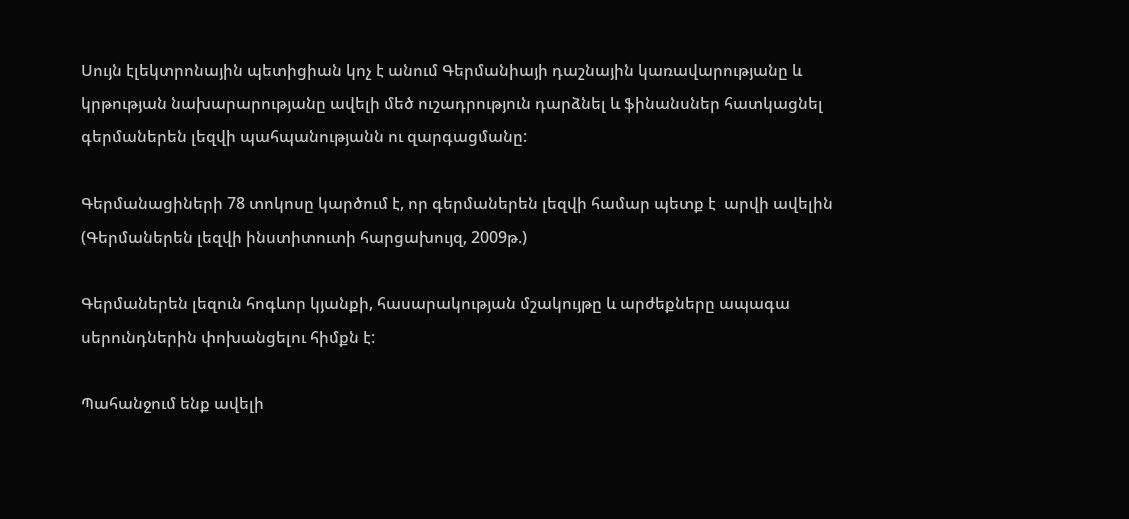Սույն էլեկտրոնային պետիցիան կոչ է անում Գերմանիայի դաշնային կառավարությանը և կրթության նախարարությանը ավելի մեծ ուշադրություն դարձնել և ֆինանսներ հատկացնել գերմաներեն լեզվի պահպանությանն ու զարգացմանը:

Գերմանացիների 78 տոկոսը կարծում է, որ գերմաներեն լեզվի համար պետք է  արվի ավելին (Գերմաներեն լեզվի ինստիտուտի հարցախույզ, 2009թ.)

Գերմաներեն լեզուն հոգևոր կյանքի, հասարակության մշակույթը և արժեքները ապագա սերունդներին փոխանցելու հիմքն է:

Պահանջում ենք ավելի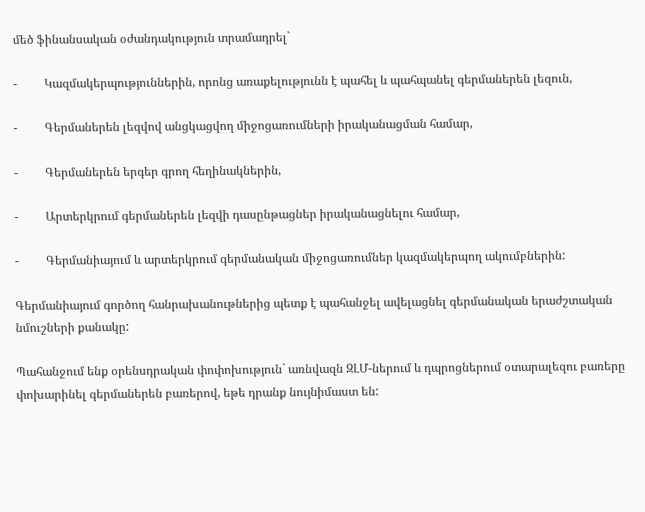մեծ ֆինանսական օժանդակություն տրամադրել`

-         Կազմակերպություններին, որոնց առաքելությունն է պահել և պահպանել գերմաներեն լեզուն,

-         Գերմաներեն լեզվով անցկացվող միջոցառումների իրականացման համար,

-         Գերմաներեն երգեր գրող հեղինակներին,

-         Արտերկրում գերմաներեն լեզվի դասընթացներ իրականացնելու համար,

-         Գերմանիայում և արտերկրում գերմանական միջոցառումներ կազմակերպող ակումբներին:

Գերմանիայում գործող հանրախանութներից պետք է պահանջել ավելացնել գերմանական երաժշտական նմուշների քանակը:

Պահանջում ենք օրենսդրական փոփոխություն` առնվազն ԶԼՄ-ներում և դպրոցներում օտարալեզու բառերը փոխարինել գերմաներեն բառերով, եթե դրանք նույնիմաստ են: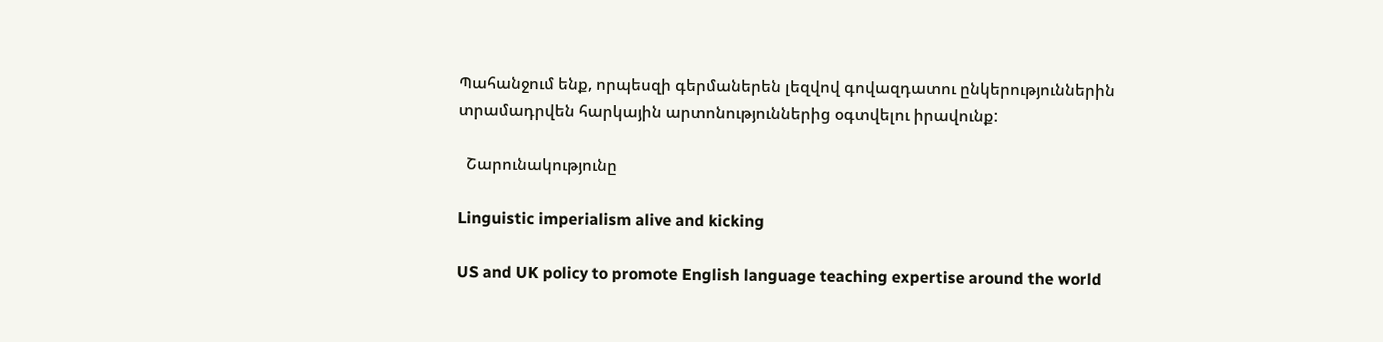Պահանջում ենք, որպեսզի գերմաներեն լեզվով գովազդատու ընկերություններին տրամադրվեն հարկային արտոնություններից օգտվելու իրավունք:

  Շարունակությունը

Linguistic imperialism alive and kicking

US and UK policy to promote English language teaching expertise around the world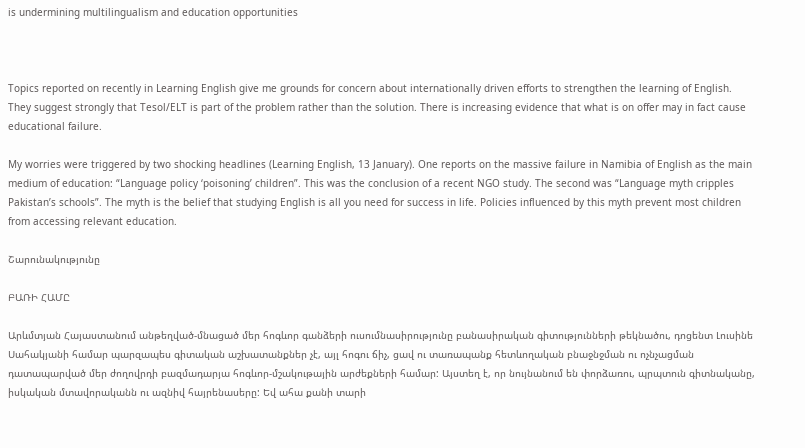is undermining multilingualism and education opportunities



Topics reported on recently in Learning English give me grounds for concern about internationally driven efforts to strengthen the learning of English. They suggest strongly that Tesol/ELT is part of the problem rather than the solution. There is increasing evidence that what is on offer may in fact cause educational failure.

My worries were triggered by two shocking headlines (Learning English, 13 January). One reports on the massive failure in Namibia of English as the main medium of education: “Language policy ‘poisoning’ children”. This was the conclusion of a recent NGO study. The second was “Language myth cripples Pakistan’s schools”. The myth is the belief that studying English is all you need for success in life. Policies influenced by this myth prevent most children from accessing relevant education.

Շարունակությունը

ԲԱՌԻ ՀԱՄԸ

Արևմտյան Հայաստանում անթեղված-մնացած մեր հոգևոր գանձերի ուսումնասիրությունը բանասիրական գիտությունների թեկնածու, դոցենտ Լուսինե Սահակյանի համար պարզապես գիտական աշխատանքներ չէ, այլ հոգու ճիչ, ցավ ու տառապանք հետևողական բնաջնջման ու ոչնչացման դատապարված մեր ժողովրդի բազմադարյա հոգևոր-մշակութային արժեքների համար: Այստեղ է, որ նույնանում են փորձառու, պրպտուն գիտնականը, իսկական մտավորականն ու ազնիվ հայրենասերը: Եվ ահա քանի տարի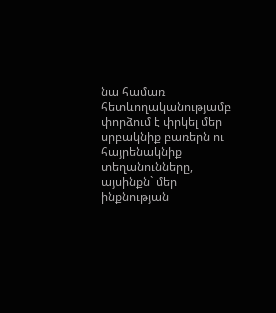նա համառ հետևողականությամբ փորձում է փրկել մեր սրբակնիք բառերն ու հայրենակնիք տեղանունները, այսինքն` մեր ինքնության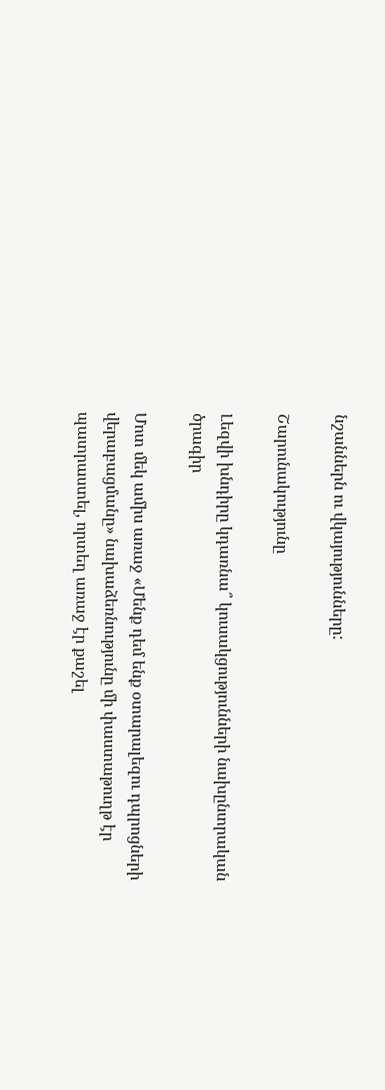նշաններն ու վկայությունները:

Շարունակությունը

Լեզվի խնդիրը կդառնա՞ կուսակցությունների նախընտրական ծրագիր

Մոտ մեկ ամիս առաջ «Մենք դեմ ենք օտարալեզու դպրոցների վերաբացմանը» նախաձեռնությունը մի փաստաթուղթ էր պատրաստել, որտեղ առաջ էր քաշել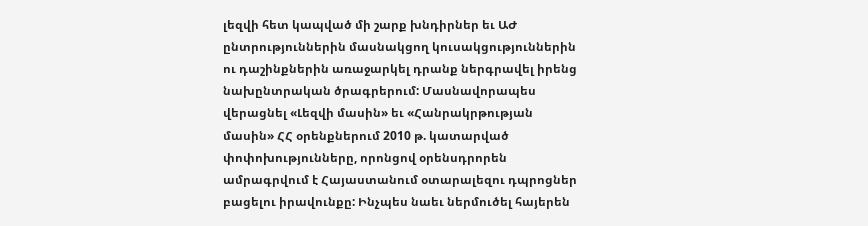լեզվի հետ կապված մի շարք խնդիրներ եւ ԱԺ ընտրություններին մասնակցող կուսակցություններին ու դաշինքներին առաջարկել դրանք ներգրավել իրենց նախընտրական ծրագրերում: Մասնավորապես վերացնել «Լեզվի մասին» եւ «Հանրակրթության մասին» ՀՀ օրենքներում 2010 թ. կատարված փոփոխությունները, որոնցով օրենսդրորեն ամրագրվում է Հայաստանում օտարալեզու դպրոցներ բացելու իրավունքը: Ինչպես նաեւ ներմուծել հայերեն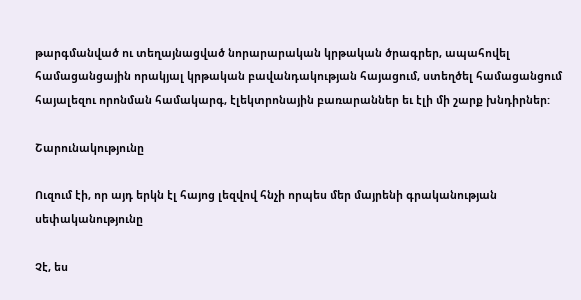թարգմանված ու տեղայնացված նորարարական կրթական ծրագրեր, ապահովել համացանցային որակյալ կրթական բավանդակության հայացում, ստեղծել համացանցում հայալեզու որոնման համակարգ, էլեկտրոնային բառարաններ եւ էլի մի շարք խնդիրներ:

Շարունակությունը

Ուզում էի, որ այդ երկն էլ հայոց լեզվով հնչի որպես մեր մայրենի գրականության սեփականությունը

Չէ, ես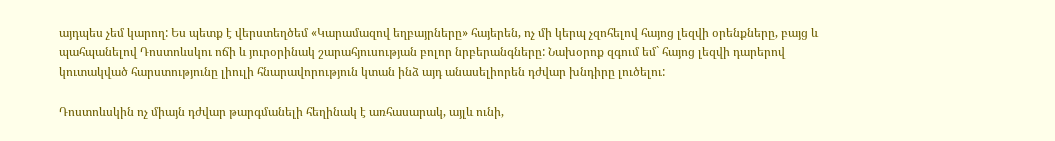այդպես չեմ կարող: Ես պետք է վերստեղծեմ «Կարամազով եղբայրները» հայերեն, ոչ մի կերպ չզոհելով հայոց լեզվի օրենքները, բայց և պահպանելով Դոստոևսկու ոճի և յուրօրինակ շարահյուսության բոլոր նրբերանգները: Նախօրոք զգում եմ` հայոց լեզվի դարերով կուտակված հարստությունը լիուլի հնարավորություն կտան ինձ այդ անասելիորեն դժվար խնդիրը լուծելու:

Դոստոևսկին ոչ միայն դժվար թարգմանելի հեղինակ է առհասարակ, այլև ունի,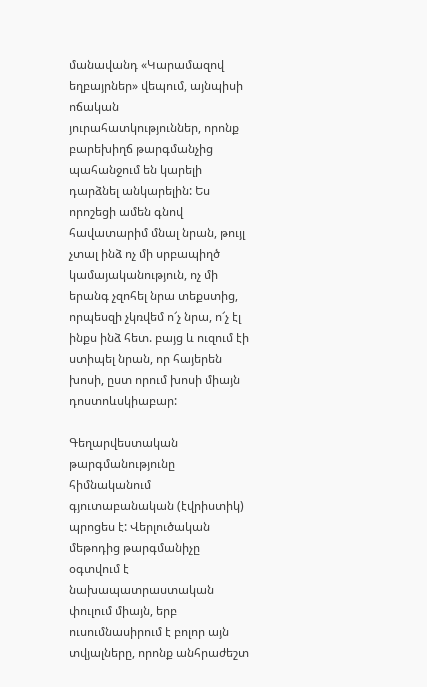մանավանդ «Կարամազով եղբայրներ» վեպում, այնպիսի ոճական յուրահատկություններ, որոնք բարեխիղճ թարգմանչից պահանջում են կարելի դարձնել անկարելին: Ես որոշեցի ամեն գնով հավատարիմ մնալ նրան, թույլ չտալ ինձ ոչ մի սրբապիղծ կամայականություն, ոչ մի երանգ չզոհել նրա տեքստից, որպեսզի չկռվեմ ո՜չ նրա, ո՜չ էլ ինքս ինձ հետ. բայց և ուզում էի ստիպել նրան, որ հայերեն խոսի, ըստ որում խոսի միայն դոստոևսկիաբար:

Գեղարվեստական թարգմանությունը հիմնականում գյուտաբանական (էվրիստիկ) պրոցես է: Վերլուծական մեթոդից թարգմանիչը օգտվում է նախապատրաստական փուլում միայն, երբ ուսումնասիրում է բոլոր այն տվյալները, որոնք անհրաժեշտ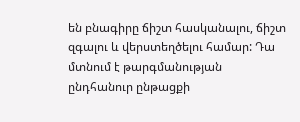են բնագիրը ճիշտ հասկանալու, ճիշտ զգալու և վերստեղծելու համար: Դա մտնում է թարգմանության ընդհանուր ընթացքի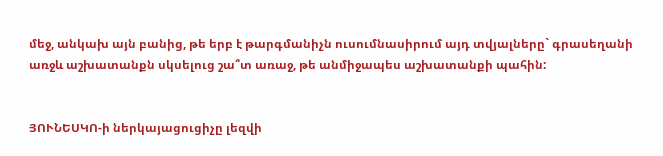մեջ, անկախ այն բանից, թե երբ է թարգմանիչն ուսումնասիրում այդ տվյալները` գրասեղանի առջև աշխատանքն սկսելուց շա՞տ առաջ, թե անմիջապես աշխատանքի պահին:


ՅՈՒՆԵՍԿՈ-ի ներկայացուցիչը լեզվի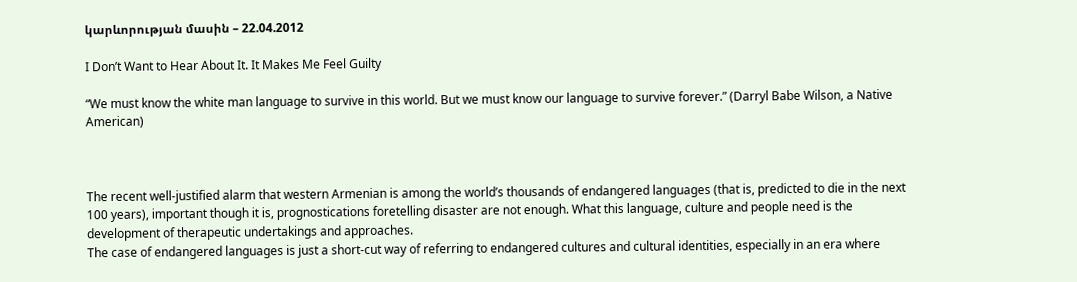կարևորության մասին – 22.04.2012

I Don’t Want to Hear About It. It Makes Me Feel Guilty

“We must know the white man language to survive in this world. But we must know our language to survive forever.” (Darryl Babe Wilson, a Native American)



The recent well-justified alarm that western Armenian is among the world’s thousands of endangered languages (that is, predicted to die in the next 100 years), important though it is, prognostications foretelling disaster are not enough. What this language, culture and people need is the development of therapeutic undertakings and approaches.
The case of endangered languages is just a short-cut way of referring to endangered cultures and cultural identities, especially in an era where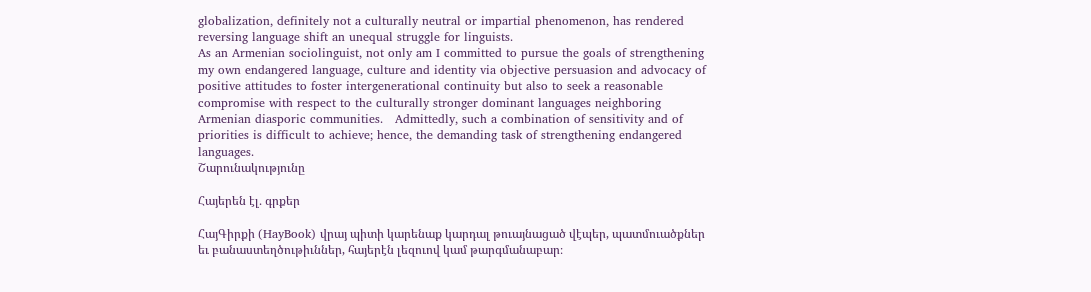globalization, definitely not a culturally neutral or impartial phenomenon, has rendered reversing language shift an unequal struggle for linguists.
As an Armenian sociolinguist, not only am I committed to pursue the goals of strengthening my own endangered language, culture and identity via objective persuasion and advocacy of positive attitudes to foster intergenerational continuity but also to seek a reasonable compromise with respect to the culturally stronger dominant languages neighboring Armenian diasporic communities.   Admittedly, such a combination of sensitivity and of priorities is difficult to achieve; hence, the demanding task of strengthening endangered languages.
Շարունակությունը

Հայերեն էլ․ գրքեր

ՀայԳիրքի (HayBook) վրայ պիտի կարենաք կարդալ թուայնացած վէպեր, պատմուածքներ եւ բանաստեղծութիւններ, հայերէն լեզուով կամ թարգմանաբար։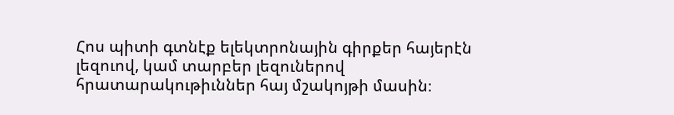Հոս պիտի գտնէք ելեկտրոնային գիրքեր հայերէն լեզուով, կամ տարբեր լեզուներով հրատարակութիւններ հայ մշակոյթի մասին։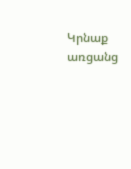Կրնաք առցանց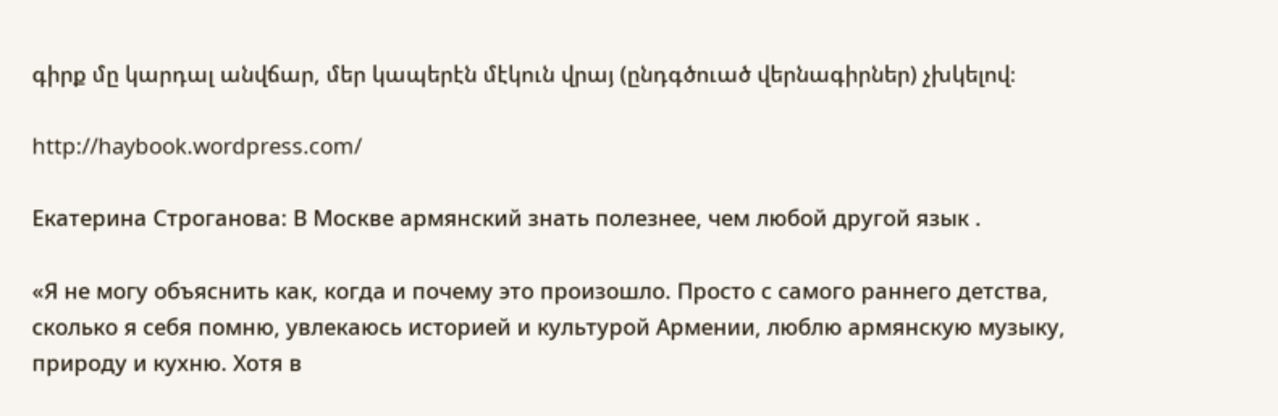գիրք մը կարդալ անվճար, մեր կապերէն մէկուն վրայ (ընդգծուած վերնագիրներ) չխկելով։

http://haybook.wordpress.com/

Екатерина Строганова: В Москве армянский знать полезнее, чем любой другой язык .

«Я не могу объяснить как, когда и почему это произошло. Просто с самого раннего детства, сколько я себя помню, увлекаюсь историей и культурой Армении, люблю армянскую музыку, природу и кухню. Хотя в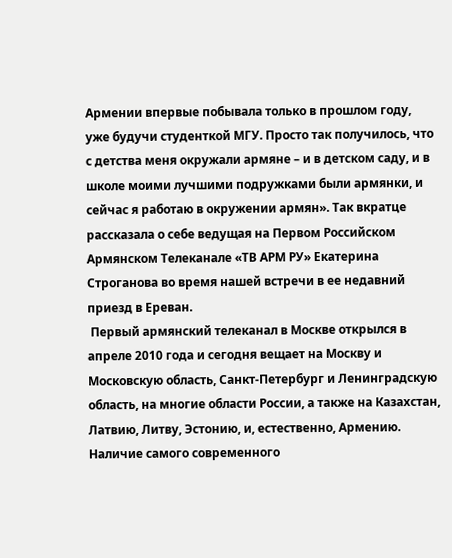Армении впервые побывала только в прошлом году, уже будучи студенткой МГУ. Просто так получилось, что с детства меня окружали армяне – и в детском саду, и в школе моими лучшими подружками были армянки, и сейчас я работаю в окружении армян». Так вкратце рассказала о себе ведущая на Первом Российском Армянском Телеканале «ТВ АРМ РУ» Екатерина Строганова во время нашей встречи в ее недавний приезд в Ереван.
 Первый армянский телеканал в Москве открылся в апреле 2010 года и сегодня вещает на Москву и Московскую область, Санкт-Петербург и Ленинградскую область, на многие области России, а также на Казахстан, Латвию, Литву, Эстонию, и, естественно, Армению. Наличие самого современного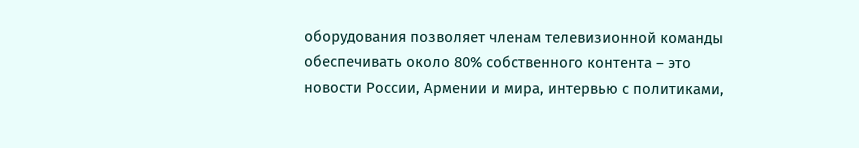оборудования позволяет членам телевизионной команды обеспечивать около 80% собственного контента – это новости России, Армении и мира, интервью с политиками,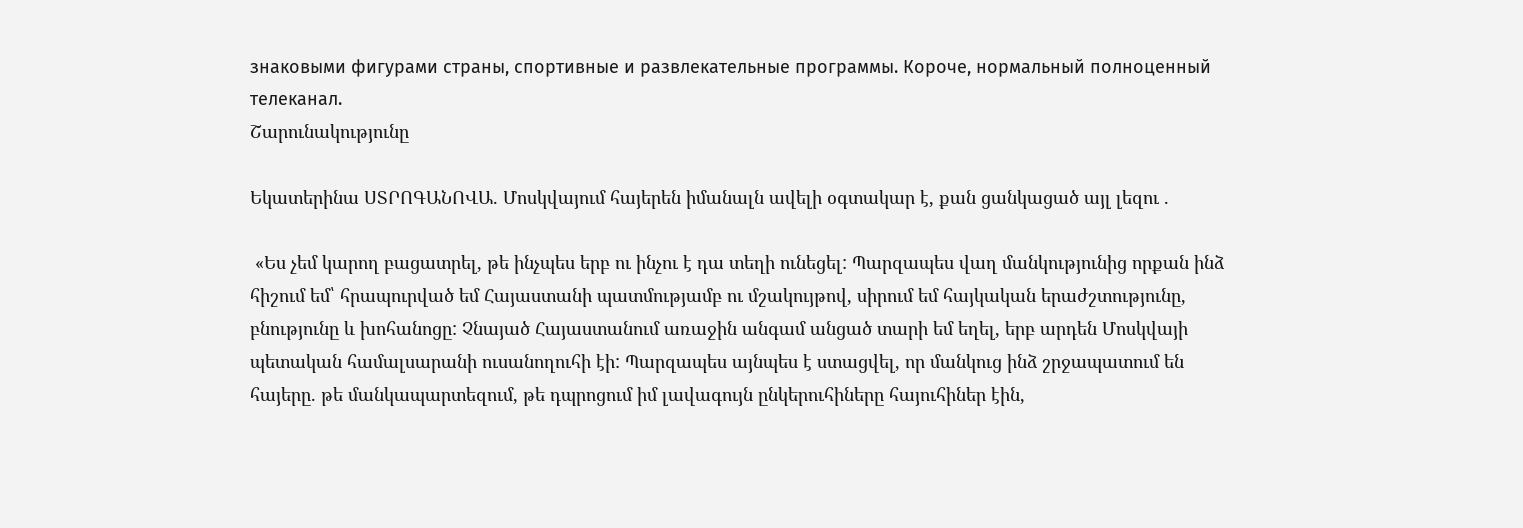знаковыми фигурами страны, спортивные и развлекательные программы. Короче, нормальный полноценный телеканал.
Շարունակությունը

Եկատերինա ՍՏՐՈԳԱՆՈՎԱ. Մոսկվայում հայերեն իմանալն ավելի օգտակար է, քան ցանկացած այլ լեզու .

 «Ես չեմ կարող բացատրել, թե ինչպես երբ ու ինչու է դա տեղի ունեցել: Պարզապես վաղ մանկությունից որքան ինձ հիշում եմ՝ հրապուրված եմ Հայաստանի պատմությամբ ու մշակույթով, սիրում եմ հայկական երաժշտությունը, բնությունը և խոհանոցը: Չնայած Հայաստանում առաջին անգամ անցած տարի եմ եղել, երբ արդեն Մոսկվայի պետական համալսարանի ուսանողուհի էի: Պարզապես այնպես է ստացվել, որ մանկուց ինձ շրջապատում են հայերը. թե մանկապարտեզում, թե դպրոցում իմ լավագույն ընկերուհիները հայուհիներ էին,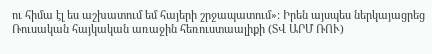ու հիմա էլ ես աշխատում եմ հայերի շրջապատում»: Իրեն այսպես ներկայացրեց Ռուսական հայկական առաջին հեռուստաալիքի (ՏՎ ԱՐՄ ՌՈՒ)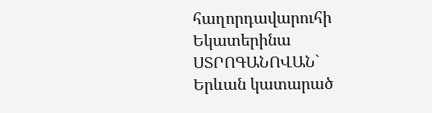հաղորդավարուհի Եկատերինա ՍՏՐՈԳԱՆՈՎԱՆ` Երևան կատարած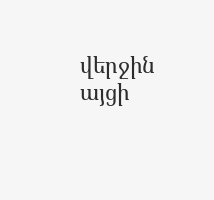վերջին այցի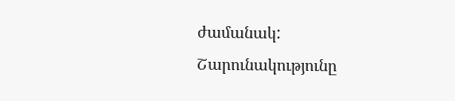ժամանակ:
Շարունակությունը